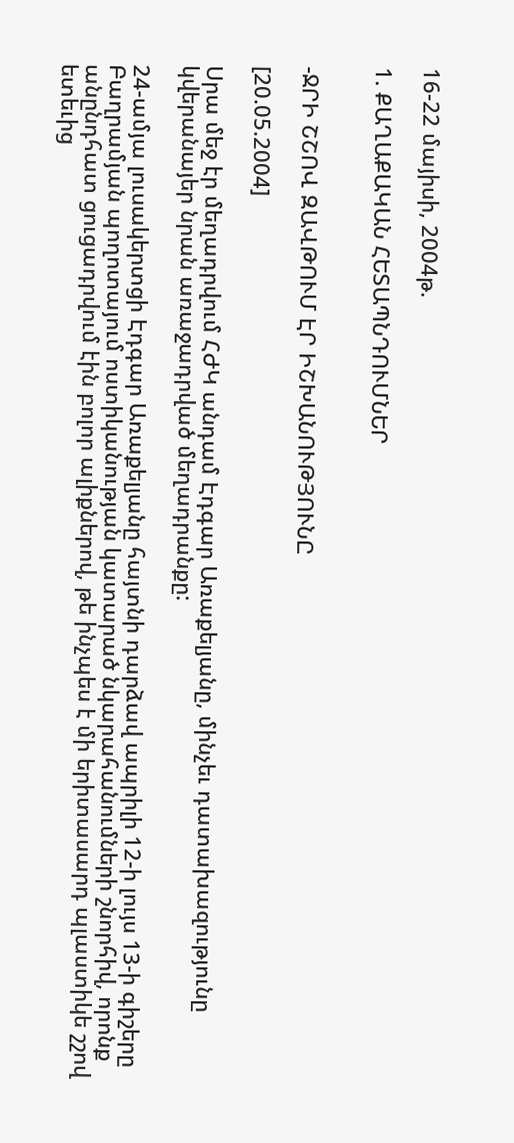16-22 մայիսի, 2004թ.

1. ՔԱՂԱՔԱԿԱՆ ՀԵՏԱՊՆԴՈՒՄՆԵՐ


-ՋՐԻ ՇՇՈՎ ԶԱՎԹՈՒՄ ԷՐ ԻՇԽԱՆՈՒԹՅՈՒՆԸ

[20.05.2004]

Սրա մեջ էր մեղադրվում ՀԺԿ անդամ Էդգար Առաքելյանը, մինչեւ դատախազությունը
կվերանայեր նրան առաջադրված մեղադրանքը:

24-ամյա լուսակերտցի Էդգար Առաքելյանը հայտնի դարձավ ապրիլի 12-ի լույս 13-ի գիշերը
Բաղրամյան պողոտայում ոստիկանության կատարած նկարահանումների շնորհիվ, որոնք
անընդհատ ցուցադրվում էին բոլոր ալիքներով, թե ինչպես է մի երիտասարդ պլաստիկե շշով
ետեւից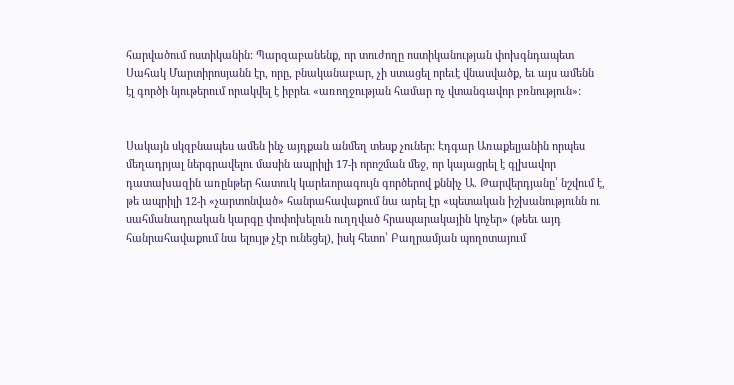հարվածում ոստիկանին: Պարզաբանենք, որ տուժողը ոստիկանության փոխգնդապետ
Սահակ Մարտիրոսյանն էր, որը, բնականաբար, չի ստացել որեւէ վնասվածք, եւ այս ամենն
էլ գործի նյութերում որակվել է իբրեւ «առողջության համար ոչ վտանգավոր բռնություն»:


Սակայն սկզբնապես ամեն ինչ այդքան անմեղ տեսք չուներ: Էդգար Առաքելյանին որպես
մեղադրյալ ներգրավելու մասին ապրիլի 17-ի որոշման մեջ, որ կայացրել է գլխավոր
դատախազին առընթեր հատուկ կարեւորագույն գործերով քննիչ Ա. Թարվերդյանը՝ նշվում է,
թե ապրիլի 12-ի «չարտոնված» հանրահավաքում նա արել էր «պետական իշխանությունն ու
սահմանադրական կարգը փոփոխելուն ուղղված հրապարակային կոչեր» (թեեւ այդ
հանրահավաքում նա ելույթ չէր ունեցել), իսկ հետո՝ Բաղրամյան պողոտայում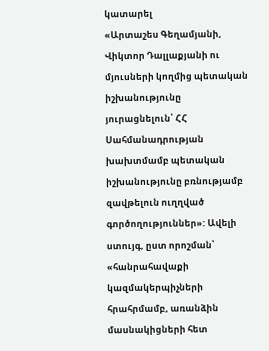կատարել
«Արտաշես Գեղամյանի, Վիկտոր Դալլաքյանի ու մյուսների կողմից պետական իշխանությունը
յուրացնելուն՝ ՀՀ Սահմանադրության խախտմամբ պետական իշխանությունը բռնությամբ
զավթելուն ուղղված գործողություններ»: Ավելի ստույգ, ըստ որոշման՝ «հանրահավաքի
կազմակերպիչների հրահրմամբ, առանձին մասնակիցների հետ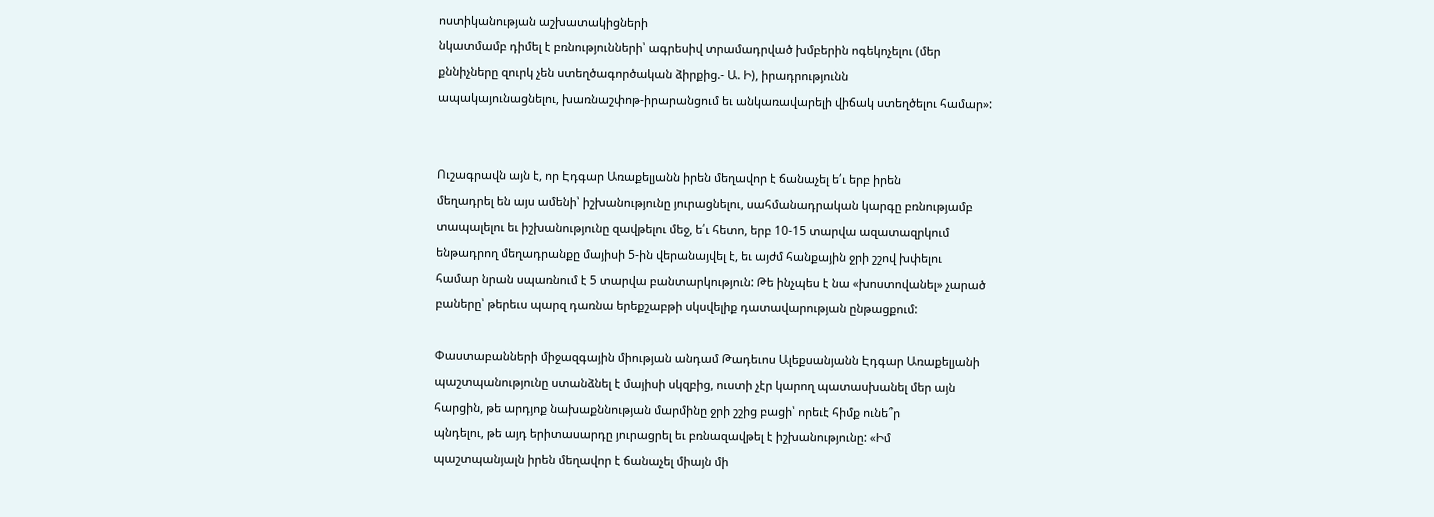ոստիկանության աշխատակիցների
նկատմամբ դիմել է բռնությունների՝ ագրեսիվ տրամադրված խմբերին ոգեկոչելու (մեր
քննիչները զուրկ չեն ստեղծագործական ձիրքից.- Ա. Ի), իրադրությունն
ապակայունացնելու, խառնաշփոթ-իրարանցում եւ անկառավարելի վիճակ ստեղծելու համար»:


Ուշագրավն այն է, որ Էդգար Առաքելյանն իրեն մեղավոր է ճանաչել ե՛ւ երբ իրեն
մեղադրել են այս ամենի՝ իշխանությունը յուրացնելու, սահմանադրական կարգը բռնությամբ
տապալելու եւ իշխանությունը զավթելու մեջ, ե՛ւ հետո, երբ 10-15 տարվա ազատազրկում
ենթադրող մեղադրանքը մայիսի 5-ին վերանայվել է, եւ այժմ հանքային ջրի շշով խփելու
համար նրան սպառնում է 5 տարվա բանտարկություն: Թե ինչպես է նա «խոստովանել» չարած
բաները՝ թերեւս պարզ դառնա երեքշաբթի սկսվելիք դատավարության ընթացքում:

Փաստաբանների միջազգային միության անդամ Թադեւոս Ալեքսանյանն Էդգար Առաքելյանի
պաշտպանությունը ստանձնել է մայիսի սկզբից, ուստի չէր կարող պատասխանել մեր այն
հարցին, թե արդյոք նախաքննության մարմինը ջրի շշից բացի՝ որեւէ հիմք ունե՞ր
պնդելու, թե այդ երիտասարդը յուրացրել եւ բռնազավթել է իշխանությունը: «Իմ
պաշտպանյալն իրեն մեղավոր է ճանաչել միայն մի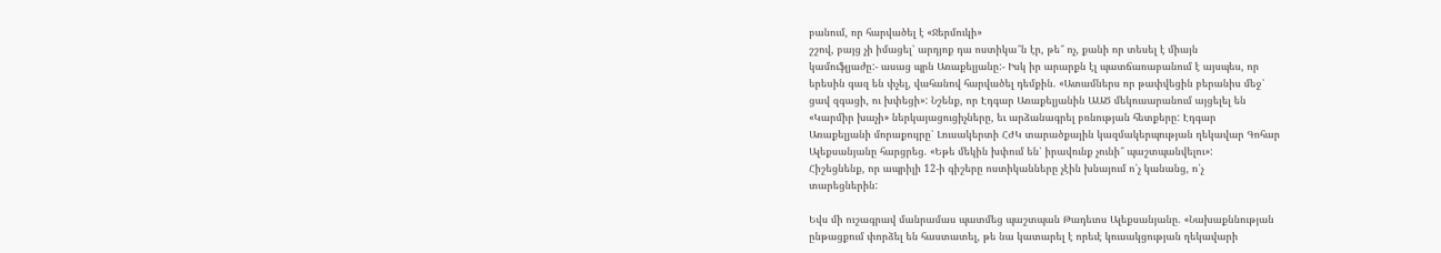բանում, որ հարվածել է «Ջերմուկի»
շշով, բայց չի իմացել՝ արդյոք դա ոստիկա՞ն էր, թե՞ ոչ, քանի որ տեսել է միայն
կամուֆլյաժը:- ասաց պրն Առաքելյանը:- Իսկ իր արարքն էլ պատճառաբանում է այսպես, որ
երեսին գազ են փչել, վահանով հարվածել դեմքին. «Ատամներս որ թափվեցին բերանիս մեջ՝
ցավ զգացի, ու խփեցի»: Նշենք, որ Էդգար Առաքելյանին ԱԱԾ մեկուսարանում այցելել են
«Կարմիր խաչի» ներկայացուցիչները, եւ արձանագրել բռնության հետքերը: Էդգար
Առաքելյանի մորաքույրը՝ Լուսակերտի ՀԺԿ տարածքային կազմակերպության ղեկավար Գոհար
Ալեքսանյանը հարցրեց. «Եթե մեկին խփում են՝ իրավունք չունի՞ պաշտպանվելու»:
Հիշեցնենք, որ ապրիլի 12-ի գիշերը ոստիկանները չէին խնայում ո՛չ կանանց, ո՛չ
տարեցներին:

Եվս մի ուշագրավ մանրամաս պատմեց պաշտպան Թադեւոս Ալեքսանյանը. «Նախաքննության
ընթացքում փորձել են հաստատել, թե նա կատարել է որեւէ կուսակցության ղեկավարի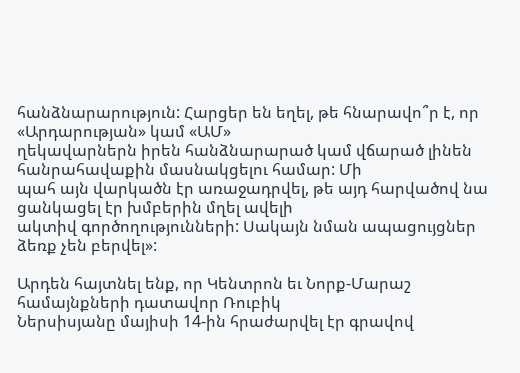հանձնարարություն: Հարցեր են եղել, թե հնարավո՞ր է, որ «Արդարության» կամ «ԱՄ»
ղեկավարներն իրեն հանձնարարած կամ վճարած լինեն հանրահավաքին մասնակցելու համար: Մի
պահ այն վարկածն էր առաջադրվել, թե այդ հարվածով նա ցանկացել էր խմբերին մղել ավելի
ակտիվ գործողությունների: Սակայն նման ապացույցներ ձեռք չեն բերվել»:

Արդեն հայտնել ենք, որ Կենտրոն եւ Նորք-Մարաշ համայնքների դատավոր Ռուբիկ
Ներսիսյանը մայիսի 14-ին հրաժարվել էր գրավով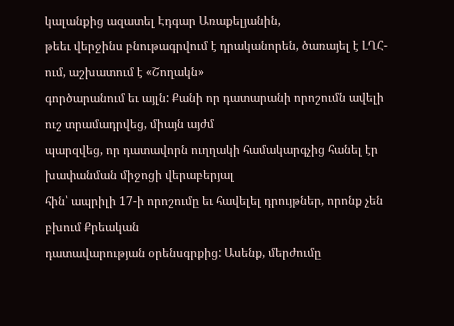կալանքից ազատել Էդգար Առաքելյանին,
թեեւ վերջինս բնութագրվում է դրականորեն, ծառայել է ԼՂՀ-ում, աշխատում է «Շողակն»
գործարանում եւ այլն: Քանի որ դատարանի որոշումն ավելի ուշ տրամադրվեց, միայն այժմ
պարզվեց, որ դատավորն ուղղակի համակարգչից հանել էր խափանման միջոցի վերաբերյալ
հին՝ ապրիլի 17-ի որոշումը եւ հավելել դրույթներ, որոնք չեն բխում Քրեական
դատավարության օրենսգրքից: Ասենք, մերժումը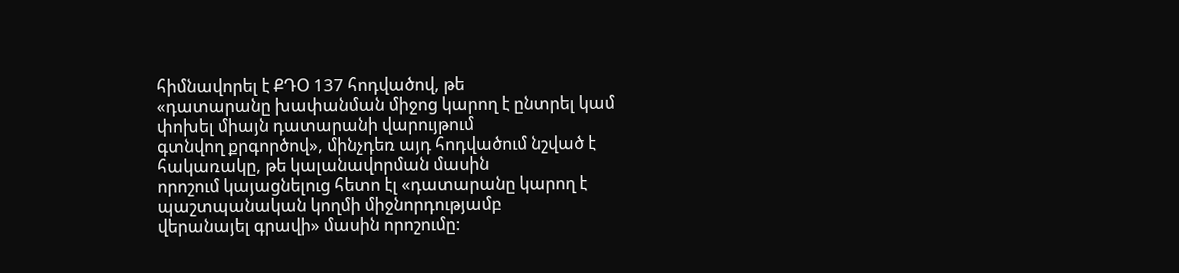հիմնավորել է ՔԴՕ 137 հոդվածով, թե
«դատարանը խափանման միջոց կարող է ընտրել կամ փոխել միայն դատարանի վարույթում
գտնվող քրգործով», մինչդեռ այդ հոդվածում նշված է հակառակը, թե կալանավորման մասին
որոշում կայացնելուց հետո էլ «դատարանը կարող է պաշտպանական կողմի միջնորդությամբ
վերանայել գրավի» մասին որոշումը: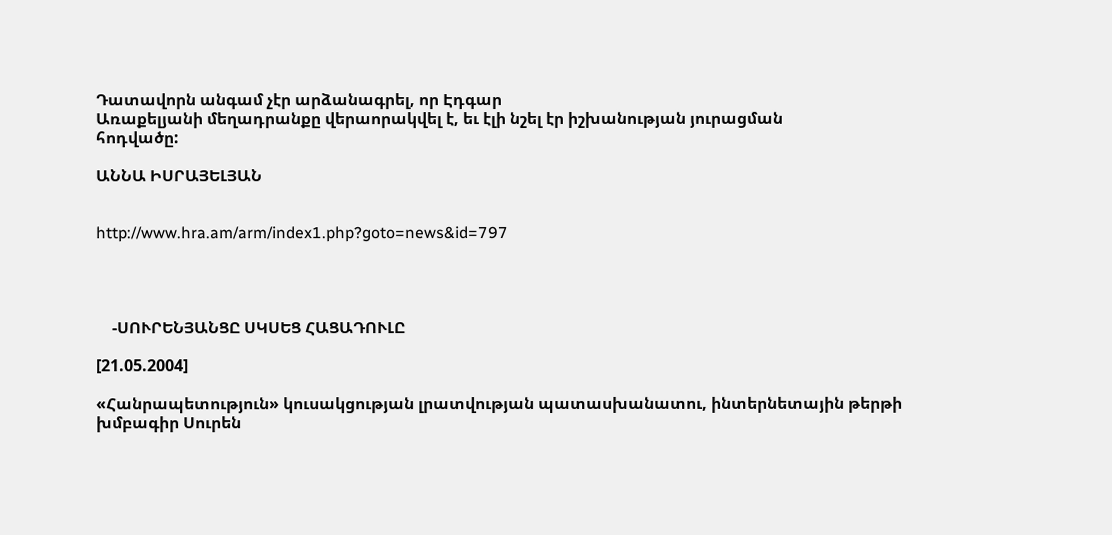Դատավորն անգամ չէր արձանագրել, որ Էդգար
Առաքելյանի մեղադրանքը վերաորակվել է, եւ էլի նշել էր իշխանության յուրացման
հոդվածը:

ԱՆՆԱ ԻՍՐԱՅԵԼՅԱՆ


http://www.hra.am/arm/index1.php?goto=news&id=797




    -ՍՈՒՐԵՆՅԱՆՑԸ ՍԿՍԵՑ ՀԱՑԱԴՈՒԼԸ

[21.05.2004]

«Հանրապետություն» կուսակցության լրատվության պատասխանատու, ինտերնետային թերթի
խմբագիր Սուրեն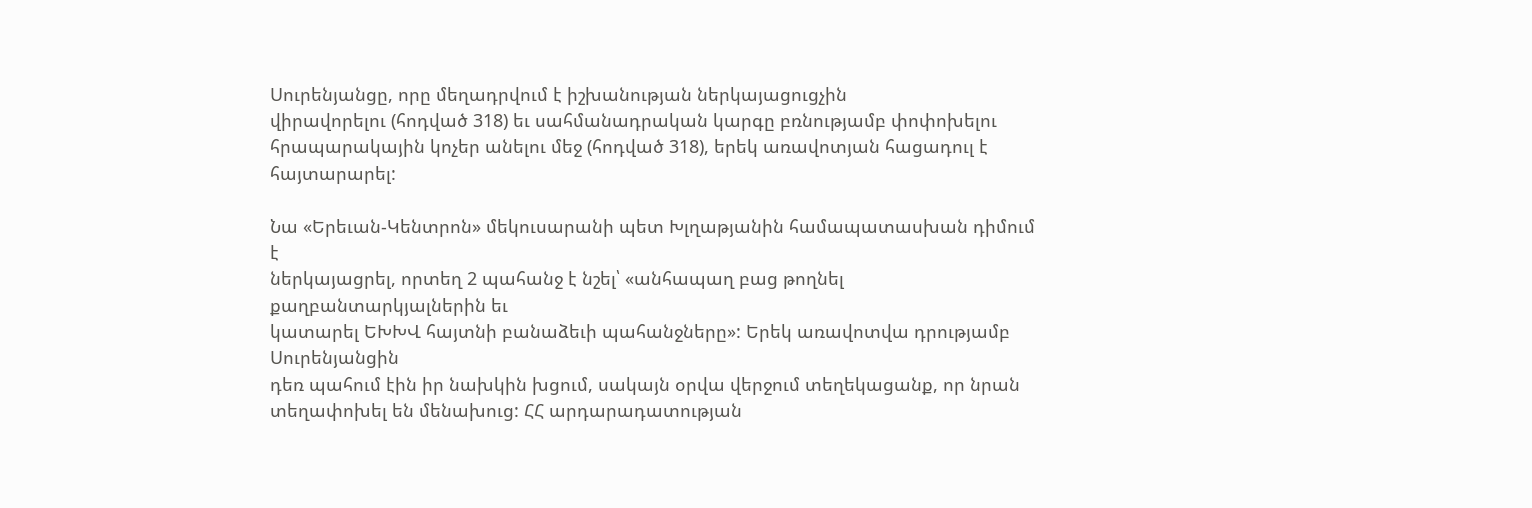Սուրենյանցը, որը մեղադրվում է իշխանության ներկայացուցչին
վիրավորելու (հոդված 318) եւ սահմանադրական կարգը բռնությամբ փոփոխելու
հրապարակային կոչեր անելու մեջ (հոդված 318), երեկ առավոտյան հացադուլ է
հայտարարել:

Նա «Երեւան-Կենտրոն» մեկուսարանի պետ Խլղաթյանին համապատասխան դիմում է
ներկայացրել, որտեղ 2 պահանջ է նշել՝ «անհապաղ բաց թողնել քաղբանտարկյալներին եւ
կատարել ԵԽԽՎ հայտնի բանաձեւի պահանջները»: Երեկ առավոտվա դրությամբ Սուրենյանցին
դեռ պահում էին իր նախկին խցում, սակայն օրվա վերջում տեղեկացանք, որ նրան
տեղափոխել են մենախուց: ՀՀ արդարադատության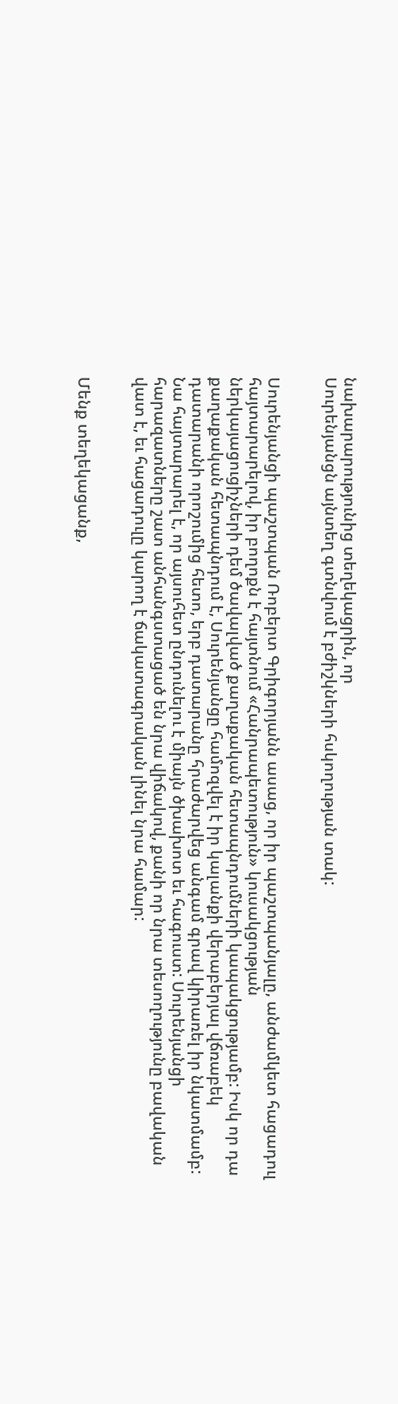նախարարությունից տեղեկացրին, որ
Սուրենյանցն այնտեղ գտնվում է բժիշկների հսկողության տակ:


Սուրենյանցի պաշտպան Ռոբերտ Գրիգորյանն ասաց, որ իր պաշտպանյալը, անժամկետ հացադուլ
հայտարարելով, իր բողոքն է հայտնում «Հանրապետություն» կուսակցության
ներկայացուցիչների դեմ ծավալված քաղաքական հետապնդումների կապակցությամբ: Իսկ որ դա
քաղաքական հետապնդում է, Սուրենյանցը համոզվել է իր կալանքի վերաբերյալ վճռաբեկ
դատարանի որոշումից հետո, երբ դատարանը հրաժարվեց անգամ գրավ կիրառել իր նկատմամբ:
Նա հայտարարել է, որ այսուհետ ընդունելու է միայն ծխախոտ եւ հագուստ: Սուրենյանցի
հարազատները շատ անհանգստացած են նրա վիճակով, քանի որ նրա տեսողությունը բավական
վատ է, եւ հացադուլը կարող է ճակատագրական լինել նրա համար:


Մենք տեղեկացանք,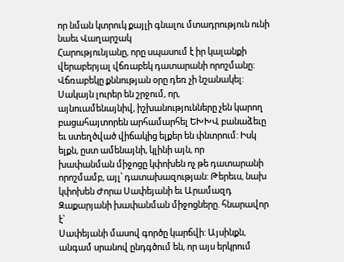որ նման կտրուկ քայլի գնալու մտադրություն ունի նաեւ Վաղարշակ
Հարությունյանը, որը սպասում է իր կալանքի վերաբերյալ վճռաբեկ դատարանի որոշմանը:
Վճռաբեկը քննության օրը դեռ չի նշանակել: Սակայն լուրեր են շրջում, որ,
այնուամենայնիվ, իշխանությունները չեն կարող բացահայտորեն արհամարհել ԵԽԽՎ բանաձեւը
եւ ստեղծված վիճակից ելքեր են փնտրում: Իսկ ելքն, ըստ ամենայնի, կլինի այն, որ
խափանման միջոցը կփոխեն ոչ թե դատարանի որոշմամբ, այլ՝ դատախազության: Թերեւս, նախ
կփոխեն Ժորա Սափեյանի եւ Արամազդ Զաքարյանի խափանման միջոցները. հնարավոր է՝
Սափեյանի մասով գործը կարճվի: Այսինքն, անգամ սրանով ընդգծում են, որ այս երկրում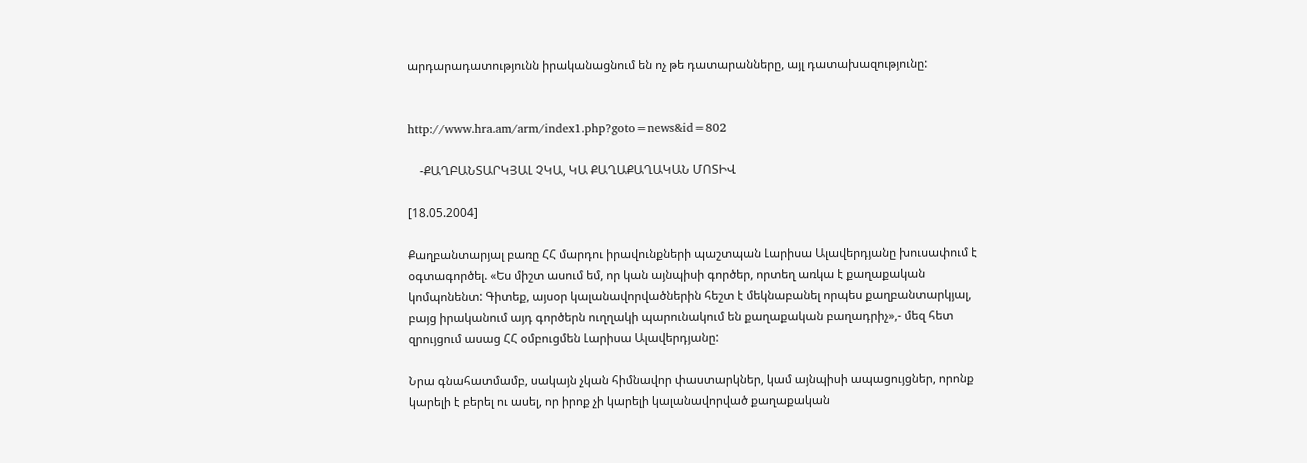արդարադատությունն իրականացնում են ոչ թե դատարանները, այլ դատախազությունը:


http://www.hra.am/arm/index1.php?goto=news&id=802

    -ՔԱՂԲԱՆՏԱՐԿՅԱԼ ՉԿԱ, ԿԱ ՔԱՂԱՔԱՂԱԿԱՆ ՄՈՏԻՎ

[18.05.2004]

Քաղբանտարյալ բառը ՀՀ մարդու իրավունքների պաշտպան Լարիսա Ալավերդյանը խուսափում է
օգտագործել. «Ես միշտ ասում եմ, որ կան այնպիսի գործեր, որտեղ առկա է քաղաքական
կոմպոնենտ: Գիտեք, այսօր կալանավորվածներին հեշտ է մեկնաբանել որպես քաղբանտարկյալ,
բայց իրականում այդ գործերն ուղղակի պարունակում են քաղաքական բաղադրիչ»,- մեզ հետ
զրույցում ասաց ՀՀ օմբուցմեն Լարիսա Ալավերդյանը:

Նրա գնահատմամբ, սակայն չկան հիմնավոր փաստարկներ, կամ այնպիսի ապացույցներ, որոնք
կարելի է բերել ու ասել, որ իրոք չի կարելի կալանավորված քաղաքական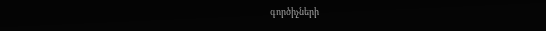գործիչների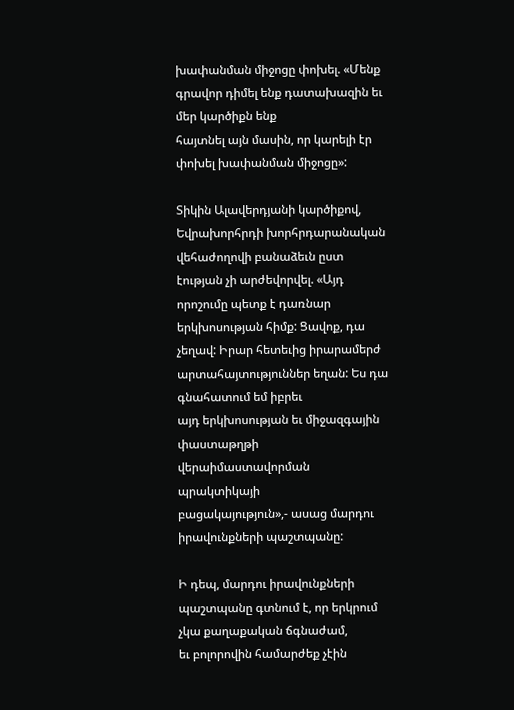խափանման միջոցը փոխել. «Մենք գրավոր դիմել ենք դատախազին եւ մեր կարծիքն ենք
հայտնել այն մասին, որ կարելի էր փոխել խափանման միջոցը»:

Տիկին Ալավերդյանի կարծիքով, Եվրախորհրդի խորհրդարանական վեհաժողովի բանաձեւն ըստ
էության չի արժեվորվել. «Այդ որոշումը պետք է դառնար երկխոսության հիմք: Ցավոք, դա
չեղավ: Իրար հետեւից իրարամերժ արտահայտություններ եղան: Ես դա գնահատում եմ իբրեւ
այդ երկխոսության եւ միջազգային փաստաթղթի վերաիմաստավորման պրակտիկայի
բացակայություն»,- ասաց մարդու իրավունքների պաշտպանը:

Ի դեպ, մարդու իրավունքների պաշտպանը գտնում է, որ երկրում չկա քաղաքական ճգնաժամ,
եւ բոլորովին համարժեք չէին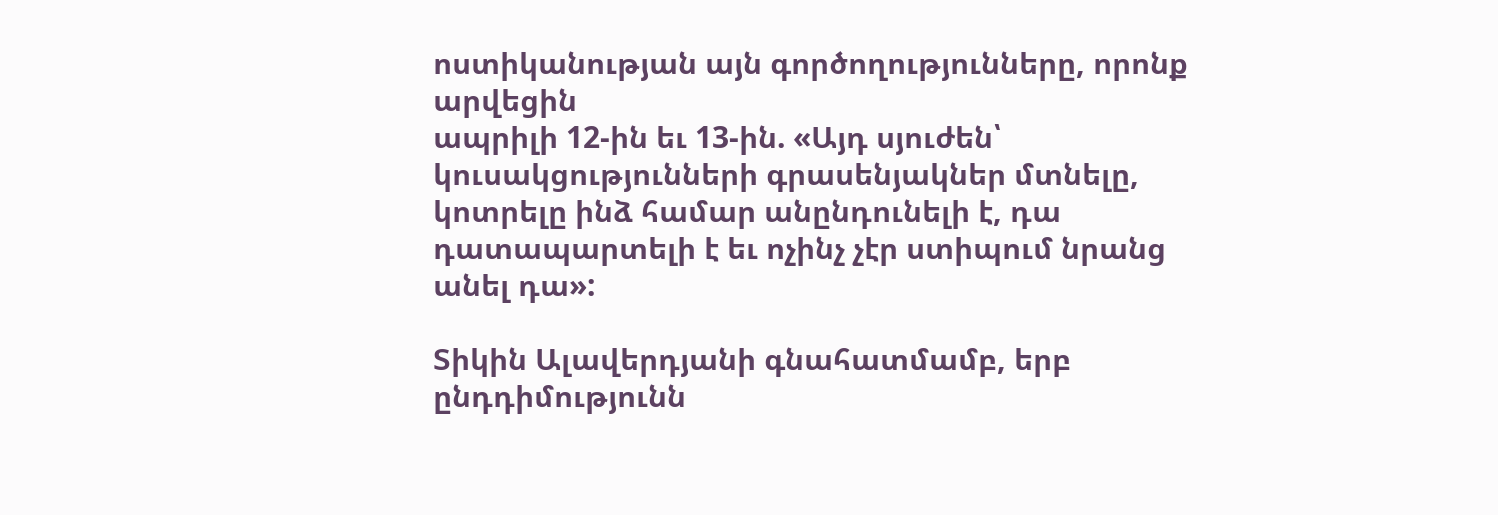ոստիկանության այն գործողությունները, որոնք արվեցին
ապրիլի 12-ին եւ 13-ին. «Այդ սյուժեն՝ կուսակցությունների գրասենյակներ մտնելը,
կոտրելը ինձ համար անընդունելի է, դա դատապարտելի է եւ ոչինչ չէր ստիպում նրանց
անել դա»:

Տիկին Ալավերդյանի գնահատմամբ, երբ ընդդիմությունն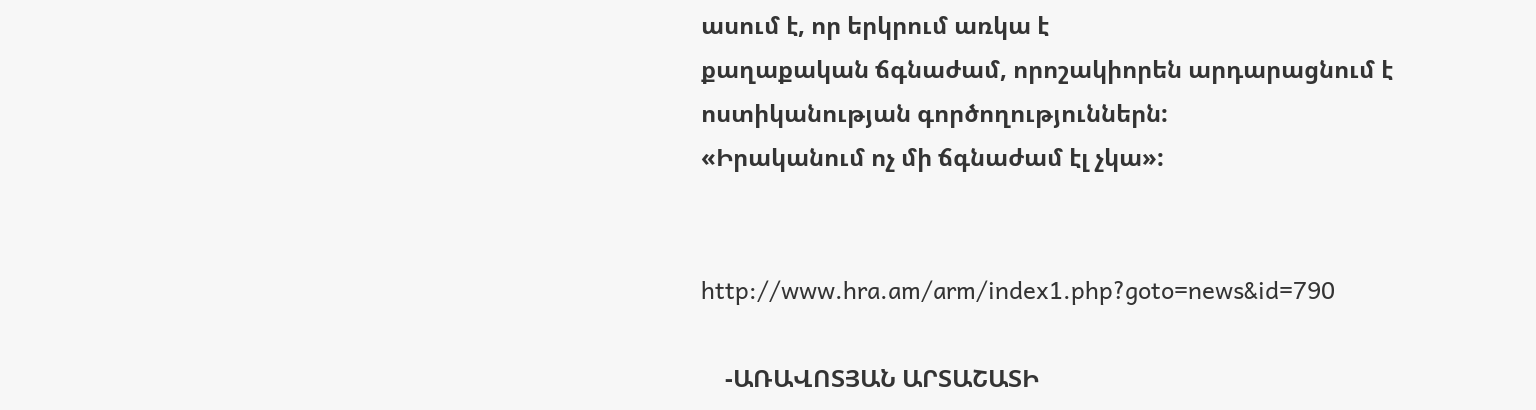ասում է, որ երկրում առկա է
քաղաքական ճգնաժամ, որոշակիորեն արդարացնում է ոստիկանության գործողություններն:
«Իրականում ոչ մի ճգնաժամ էլ չկա»:


http://www.hra.am/arm/index1.php?goto=news&id=790

    -ԱՌԱՎՈՏՅԱՆ ԱՐՏԱՇԱՏԻ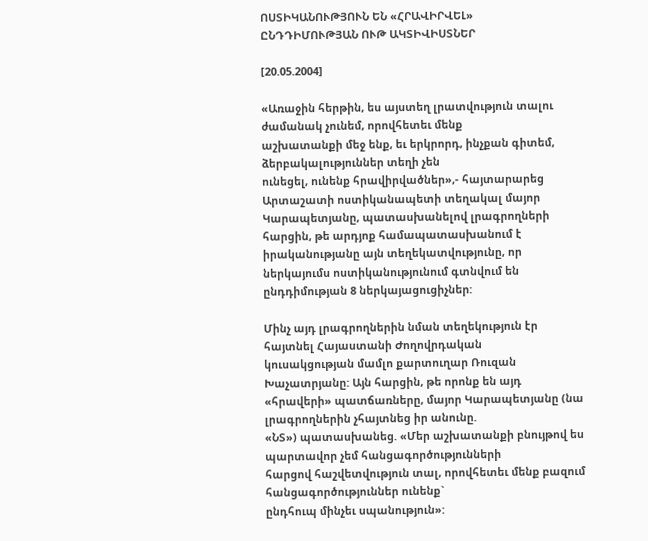ՈՍՏԻԿԱՆՈՒԹՅՈՒՆ ԵՆ «ՀՐԱՎԻՐՎԵԼ»
ԸՆԴԴԻՄՈՒԹՅԱՆ ՈՒԹ ԱԿՏԻՎԻՍՏՆԵՐ

[20.05.2004]

«Առաջին հերթին, ես այստեղ լրատվություն տալու ժամանակ չունեմ, որովհետեւ մենք
աշխատանքի մեջ ենք, եւ երկրորդ, ինչքան գիտեմ, ձերբակալություններ տեղի չեն
ունեցել, ունենք հրավիրվածներ»,- հայտարարեց Արտաշատի ոստիկանապետի տեղակալ մայոր
Կարապետյանը, պատասխանելով լրագրողների հարցին, թե արդյոք համապատասխանում է
իրականությանը այն տեղեկատվությունը, որ ներկայումս ոստիկանությունում գտնվում են
ընդդիմության 8 ներկայացուցիչներ:

Մինչ այդ լրագրողներին նման տեղեկություն էր հայտնել Հայաստանի Ժողովրդական
կուսակցության մամլո քարտուղար Ռուզան Խաչատրյանը: Այն հարցին, թե որոնք են այդ
«հրավերի» պատճառները, մայոր Կարապետյանը (նա լրագրողներին չհայտնեց իր անունը.
«ՆՏ») պատասխանեց. «Մեր աշխատանքի բնույթով ես պարտավոր չեմ հանցագործությունների
հարցով հաշվետվություն տալ, որովհետեւ մենք բազում հանցագործություններ ունենք`
ընդհուպ մինչեւ սպանություն»: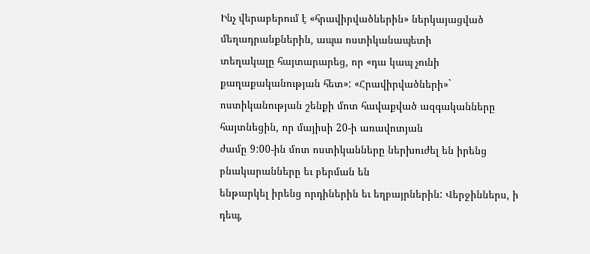Ինչ վերաբերում է «հրավիրվածներին» ներկայացված մեղադրանքներին, ապա ոստիկանապետի
տեղակալը հայտարարեց, որ «դա կապ չունի քաղաքականության հետ»: «Հրավիրվածների»`
ոստիկանության շենքի մոտ հավաքված ազգականները հայտնեցին, որ մայիսի 20-ի առավոտյան
ժամը 9:00-ին մոտ ոստիկանները ներխուժել են իրենց բնակարանները եւ բերման են
ենթարկել իրենց որդիներին եւ եղբայրներին: Վերջիններս, ի դեպ,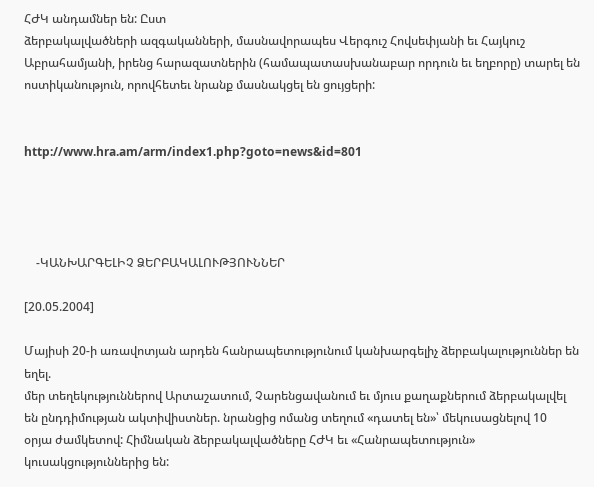ՀԺԿ անդամներ են: Ըստ
ձերբակալվածների ազգականների, մասնավորապես Վերգուշ Հովսեփյանի եւ Հայկուշ
Աբրահամյանի, իրենց հարազատներին (համապատասխանաբար որդուն եւ եղբորը) տարել են
ոստիկանություն, որովհետեւ նրանք մասնակցել են ցույցերի:


http://www.hra.am/arm/index1.php?goto=news&id=801




    -ԿԱՆԽԱՐԳԵԼԻՉ ՁԵՐԲԱԿԱԼՈՒԹՅՈՒՆՆԵՐ

[20.05.2004]

Մայիսի 20-ի առավոտյան արդեն հանրապետությունում կանխարգելիչ ձերբակալություններ են եղել.
մեր տեղեկություններով Արտաշատում, Չարենցավանում եւ մյուս քաղաքներում ձերբակալվել
են ընդդիմության ակտիվիստներ. նրանցից ոմանց տեղում «դատել են»՝ մեկուսացնելով 10
օրյա ժամկետով: Հիմնական ձերբակալվածները ՀԺԿ եւ «Հանրապետություն»
կուսակցություններից են: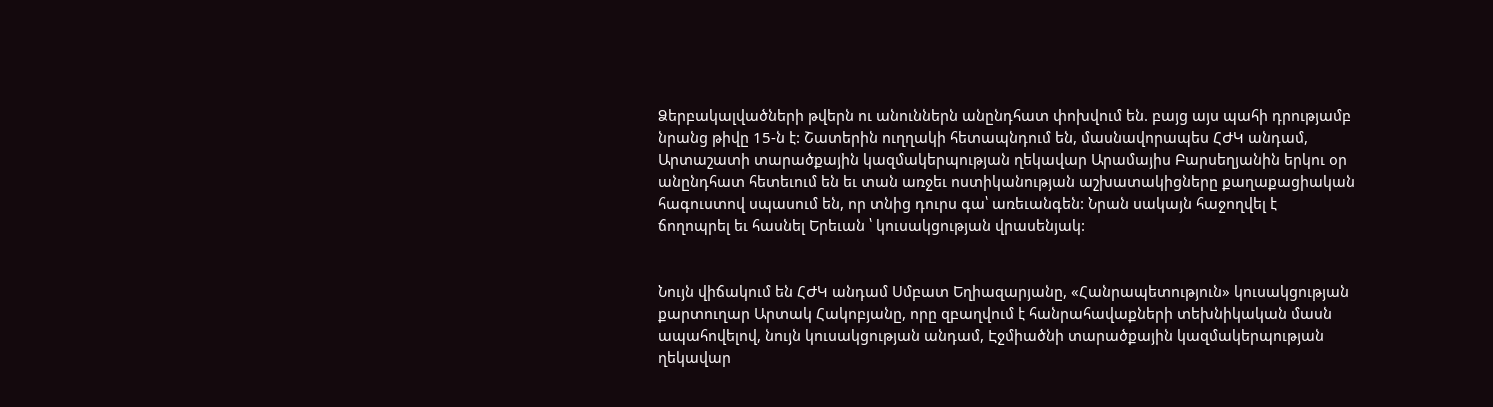Ձերբակալվածների թվերն ու անուններն անընդհատ փոխվում են. բայց այս պահի դրությամբ
նրանց թիվը 15-ն է: Շատերին ուղղակի հետապնդում են, մասնավորապես ՀԺԿ անդամ,
Արտաշատի տարածքային կազմակերպության ղեկավար Արամայիս Բարսեղյանին երկու օր
անընդհատ հետեւում են եւ տան առջեւ ոստիկանության աշխատակիցները քաղաքացիական
հագուստով սպասում են, որ տնից դուրս գա՝ առեւանգեն: Նրան սակայն հաջողվել է
ճողոպրել եւ հասնել Երեւան ՝ կուսակցության վրասենյակ:


Նույն վիճակում են ՀԺԿ անդամ Սմբատ Եղիազարյանը, «Հանրապետություն» կուսակցության
քարտուղար Արտակ Հակոբյանը, որը զբաղվում է հանրահավաքների տեխնիկական մասն
ապահովելով, նույն կուսակցության անդամ, Էջմիածնի տարածքային կազմակերպության
ղեկավար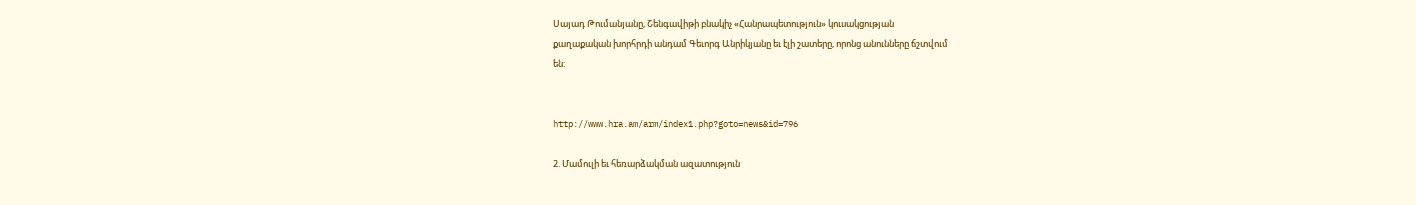Սայադ Թումանյանը, Շենգավիթի բնակիչ «Հանրապետություն» կուսակցության
քաղաքական խորհրդի անդամ Գեւորգ Անրիկյանը եւ էլի շատերը, որոնց անունները ճշտվում
են:


http://www.hra.am/arm/index1.php?goto=news&id=796

2. Մամուլի եւ հեռարձակման ազատություն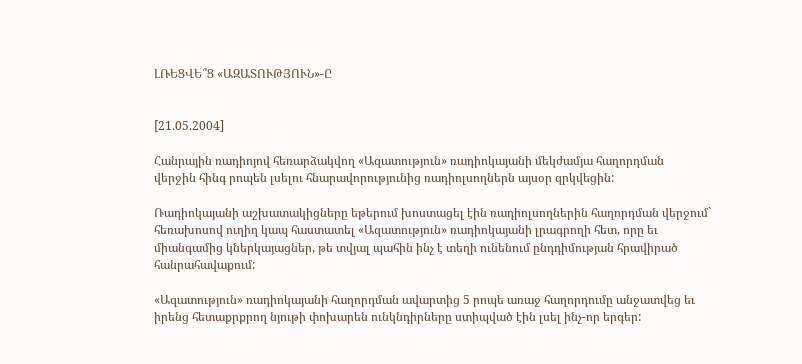ԼՌԵՑՎԵ՞Ց «ԱԶԱՏՈՒԹՅՈՒՆ»-Ը


[21.05.2004]

Հանրային ռադիոյով հեռարձակվող «Ազատություն» ռադիոկայանի մեկժամյա հաղորդման
վերջին հինգ րոպեն լսելու հնարավորությունից ռադիոլսողներն այսօր զրկվեցին:

Ռադիոկայանի աշխատակիցները եթերում խոստացել էին ռադիոլսողներին հաղորդման վերջում`
հեռախոսով ուղիղ կապ հաստատել «Ազատություն» ռադիոկայանի լրագրողի հետ, որը եւ
միանգամից կներկայացներ, թե տվյալ պահին ինչ է տեղի ունենում ընդդիմության հրավիրած
հանրահավաքում:

«Ազատություն» ռադիոկայանի հաղորդման ավարտից 5 րոպե առաջ հաղորդումը անջատվեց եւ
իրենց հետաքրքրող նյութի փոխարեն ունկնդիրները ստիպված էին լսել ինչ-որ երգեր: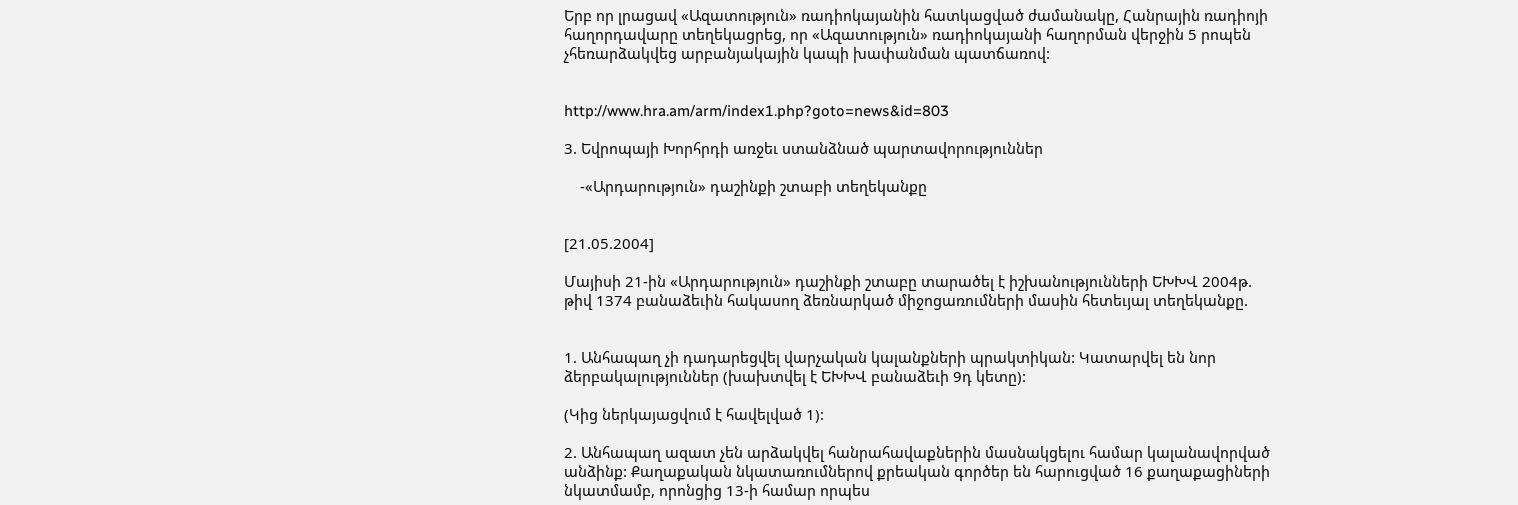Երբ որ լրացավ «Ազատություն» ռադիոկայանին հատկացված ժամանակը, Հանրային ռադիոյի
հաղորդավարը տեղեկացրեց, որ «Ազատություն» ռադիոկայանի հաղորման վերջին 5 րոպեն
չհեռարձակվեց արբանյակային կապի խափանման պատճառով:


http://www.hra.am/arm/index1.php?goto=news&id=803

3. Եվրոպայի Խորհրդի առջեւ ստանձնած պարտավորություններ

    -«Արդարություն» դաշինքի շտաբի տեղեկանքը


[21.05.2004]

Մայիսի 21-ին «Արդարություն» դաշինքի շտաբը տարածել է իշխանությունների ԵԽԽՎ 2004թ.
թիվ 1374 բանաձեւին հակասող ձեռնարկած միջոցառումների մասին հետեւյալ տեղեկանքը.


1. Անհապաղ չի դադարեցվել վարչական կալանքների պրակտիկան: Կատարվել են նոր
ձերբակալություններ (խախտվել է ԵԽԽՎ բանաձեւի 9դ կետը):

(Կից ներկայացվում է հավելված 1):

2. Անհապաղ ազատ չեն արձակվել հանրահավաքներին մասնակցելու համար կալանավորված
անձինք: Քաղաքական նկատառումներով քրեական գործեր են հարուցված 16 քաղաքացիների
նկատմամբ, որոնցից 13-ի համար որպես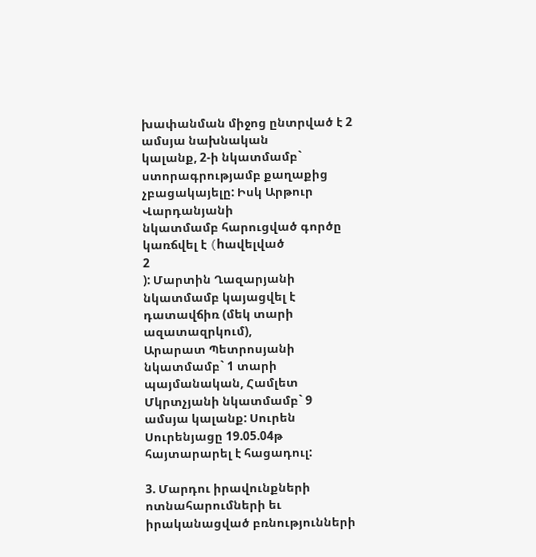խափանման միջոց ընտրված է 2 ամսյա նախնական
կալանք, 2-ի նկատմամբ` ստորագրությամբ քաղաքից չբացակայելը: Իսկ Արթուր Վարդանյանի
նկատմամբ հարուցված գործը կառճվել է (hավելված
2
): Մարտին Ղազարյանի նկատմամբ կայացվել է դատավճիռ (մեկ տարի ազատազրկում),
Արարատ Պետրոսյանի նկատմամբ` 1 տարի պայմանական, Համլետ Մկրտչյանի նկատմամբ` 9
ամսյա կալանք: Սուրեն Սուրենյացը 19.05.04թ հայտարարել է հացադուլ:

3. Մարդու իրավունքների ոտնահարումների եւ իրականացված բռնությունների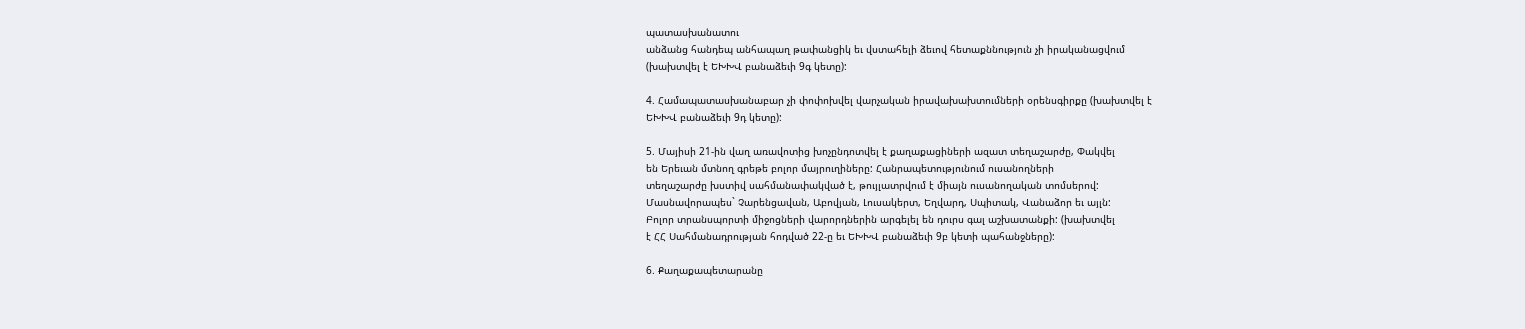պատասխանատու
անձանց հանդեպ անհապաղ թափանցիկ եւ վստահելի ձեւով հետաքննություն չի իրականացվում
(խախտվել է ԵԽԽՎ բանաձեւի 9գ կետը):

4. Համապատասխանաբար չի փոփոխվել վարչական իրավախախտումների օրենսգիրքը (խախտվել է
ԵԽԽՎ բանաձեւի 9դ կետը):

5. Մայիսի 21-ին վաղ առավոտից խոչընդոտվել է քաղաքացիների ազատ տեղաշարժը, Փակվել
են Երեւան մտնող գրեթե բոլոր մայրուղիները: Հանրապետությունում ուսանողների
տեղաշարժը խստիվ սահմանափակված է, թույլատրվում է միայն ուսանողական տոմսերով:
Մասնավորապես` Չարենցավան, Աբովյան, Լուսակերտ, Եղվարդ, Սպիտակ, Վանաձոր եւ այլն:
Բոլոր տրանսպորտի միջոցների վարորդներին արգելել են դուրս գալ աշխատանքի: (խախտվել
է ՀՀ Սահմանադրության հոդված 22-ը եւ ԵԽԽՎ բանաձեւի 9բ կետի պահանջները):

6. Քաղաքապետարանը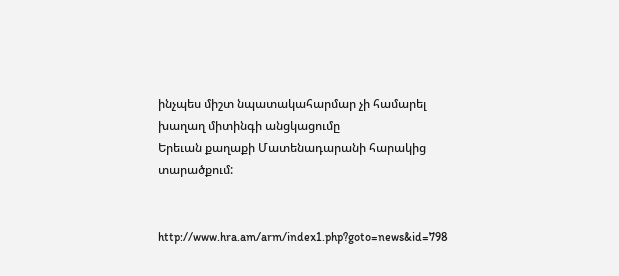ինչպես միշտ նպատակահարմար չի համարել խաղաղ միտինգի անցկացումը
Երեւան քաղաքի Մատենադարանի հարակից տարածքում:


http://www.hra.am/arm/index1.php?goto=news&id=798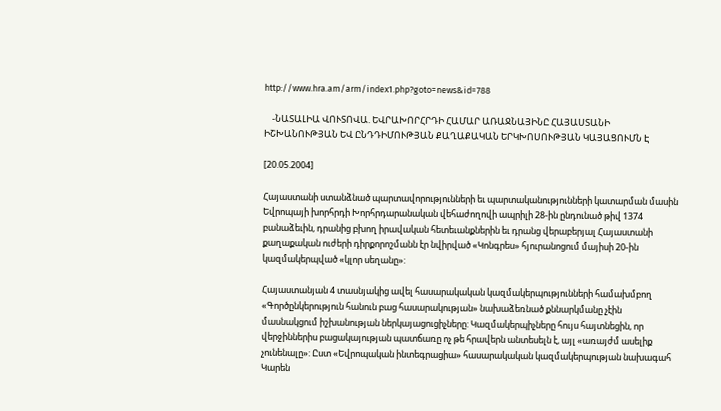http://www.hra.am/arm/index1.php?goto=news&id=788

    -ՆԱՏԱԼԻԱ ՎՈՒՏՈՎԱ. ԵՎՐԱԽՈՐՀՐԴԻ ՀԱՄԱՐ ԱՌԱՋՆԱՅԻՆԸ ՀԱՅԱՍՏԱՆԻ
ԻՇԽԱՆՈՒԹՅԱՆ ԵՎ ԸՆԴԴԻՄՈՒԹՅԱՆ ՔԱՂԱՔԱԿԱՆ ԵՐԿԽՈՍՈՒԹՅԱՆ ԿԱՅԱՑՈՒՄՆ Է

[20.05.2004]

Հայաստանի ստանձնած պարտավորությունների եւ պարտականությունների կատարման մասին
Եվրոպայի խորհրդի Խորհրդարանական վեհաժողովի ապրիլի 28-ին ընդունած թիվ 1374
բանաձեւին, դրանից բխող իրավական հետեւանքներին եւ դրանց վերաբերյալ Հայաստանի
քաղաքական ուժերի դիրքորոշմանն էր նվիրված «Կոնգրես» հյուրանոցում մայիսի 20-ին
կազմակերպված «կլոր սեղանը»:

Հայաստանյան 4 տասնյակից ավել հասարակական կազմակերպությունների համախմբող
«Գործընկերություն հանուն բաց հասարակության» նախաձեռնած քննարկմանը չէին
մասնակցում իշխանության ներկայացուցիչները: Կազմակերպիչները հույս հայտնեցին, որ
վերջիններիս բացակայության պատճառը ոչ թե հրավերն անտեսելն է, այլ «առայժմ ասելիք
չունենալը»: Ըստ «Եվրոպական ինտեգրացիա» հասարակական կազմակերպության նախագահ Կարեն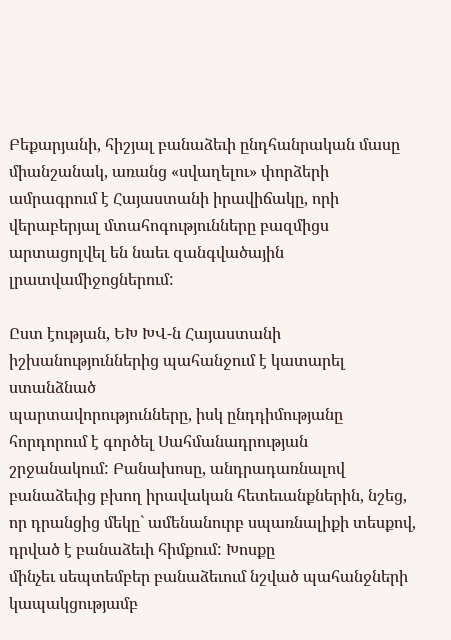Բեքարյանի, հիշյալ բանաձեւի ընդհանրական մասը միանշանակ, առանց «սվաղելու» փորձերի
ամրագրում է Հայաստանի իրավիճակը, որի վերաբերյալ մտահոգությունները բազմիցս
արտացոլվել են նաեւ զանգվածային լրատվամիջոցներում:

Ըստ էության, ԵԽ ԽՎ-ն Հայաստանի իշխանություններից պահանջում է կատարել ստանձնած
պարտավորությունները, իսկ ընդդիմությանը հորդորում է գործել Սահմանադրության
շրջանակում: Բանախոսը, անդրադառնալով բանաձեւից բխող իրավական հետեւանքներին, նշեց,
որ դրանցից մեկը` ամենանուրբ սպառնալիքի տեսքով, դրված է բանաձեւի հիմքում: Խոսքը
մինչեւ սեպտեմբեր բանաձեւում նշված պահանջների կապակցությամբ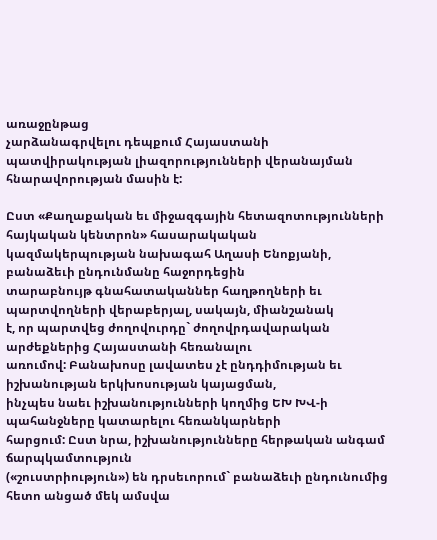առաջընթաց
չարձանագրվելու դեպքում Հայաստանի պատվիրակության լիազորությունների վերանայման
հնարավորության մասին է:

Ըստ «Քաղաքական եւ միջազգային հետազոտությունների հայկական կենտրոն» հասարակական
կազմակերպության նախագահ Աղասի Ենոքյանի, բանաձեւի ընդունմանը հաջորդեցին
տարաբնույթ գնահատականներ հաղթողների եւ պարտվողների վերաբերյալ, սակայն, միանշանակ
է, որ պարտվեց ժողովուրդը` ժողովրդավարական արժեքներից Հայաստանի հեռանալու
առումով: Բանախոսը լավատես չէ ընդդիմության եւ իշխանության երկխոսության կայացման,
ինչպես նաեւ իշխանությունների կողմից ԵԽ ԽՎ-ի պահանջները կատարելու հեռանկարների
հարցում: Ըստ նրա, իշխանությունները հերթական անգամ ճարպկամտություն
(«շուստրիություն») են դրսեւորում` բանաձեւի ընդունումից հետո անցած մեկ ամսվա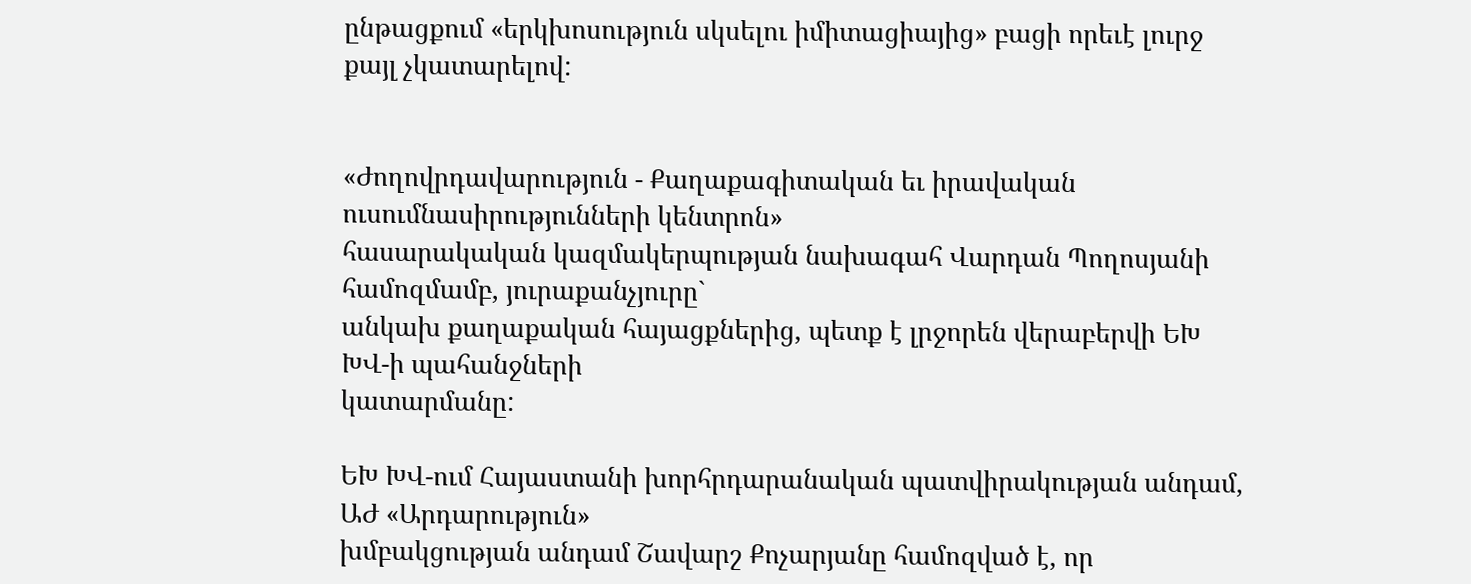ընթացքում «երկխոսություն սկսելու իմիտացիայից» բացի որեւէ լուրջ քայլ չկատարելով:


«Ժողովրդավարություն - Քաղաքագիտական եւ իրավական ուսումնասիրությունների կենտրոն»
հասարակական կազմակերպության նախագահ Վարդան Պողոսյանի համոզմամբ, յուրաքանչյուրը`
անկախ քաղաքական հայացքներից, պետք է լրջորեն վերաբերվի ԵԽ ԽՎ-ի պահանջների
կատարմանը:

ԵԽ ԽՎ-ում Հայաստանի խորհրդարանական պատվիրակության անդամ, ԱԺ «Արդարություն»
խմբակցության անդամ Շավարշ Քոչարյանը համոզված է, որ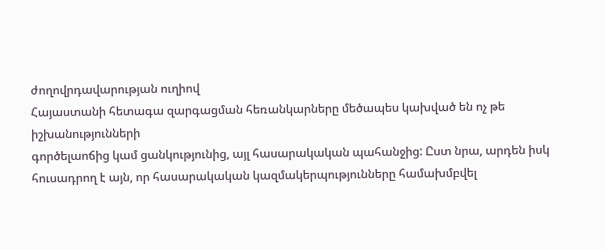ժողովրդավարության ուղիով
Հայաստանի հետագա զարգացման հեռանկարները մեծապես կախված են ոչ թե իշխանությունների
գործելաոճից կամ ցանկությունից, այլ հասարակական պահանջից: Ըստ նրա, արդեն իսկ
հուսադրող է այն, որ հասարակական կազմակերպությունները համախմբվել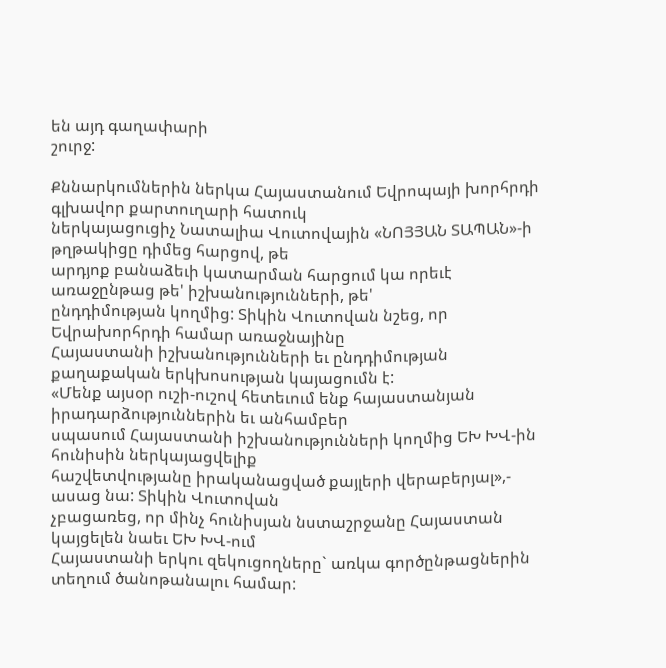են այդ գաղափարի
շուրջ:

Քննարկումներին ներկա Հայաստանում Եվրոպայի խորհրդի գլխավոր քարտուղարի հատուկ
ներկայացուցիչ Նատալիա Վուտովային «ՆՈՅՅԱՆ ՏԱՊԱՆ»-ի թղթակիցը դիմեց հարցով, թե
արդյոք բանաձեւի կատարման հարցում կա որեւէ առաջընթաց թե' իշխանությունների, թե'
ընդդիմության կողմից: Տիկին Վուտովան նշեց, որ Եվրախորհրդի համար առաջնայինը
Հայաստանի իշխանությունների եւ ընդդիմության քաղաքական երկխոսության կայացումն է:
«Մենք այսօր ուշի-ուշով հետեւում ենք հայաստանյան իրադարձություններին եւ անհամբեր
սպասում Հայաստանի իշխանությունների կողմից ԵԽ ԽՎ-ին հունիսին ներկայացվելիք
հաշվետվությանը իրականացված քայլերի վերաբերյալ»,- ասաց նա: Տիկին Վուտովան
չբացառեց, որ մինչ հունիսյան նստաշրջանը Հայաստան կայցելեն նաեւ ԵԽ ԽՎ-ում
Հայաստանի երկու զեկուցողները` առկա գործընթացներին տեղում ծանոթանալու համար: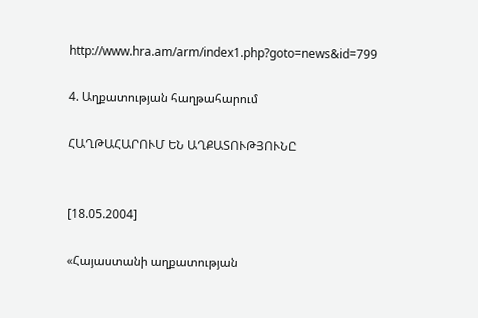http://www.hra.am/arm/index1.php?goto=news&id=799

4. Աղքատության հաղթահարում

ՀԱՂԹԱՀԱՐՈՒՄ ԵՆ ԱՂՔԱՏՈՒԹՅՈՒՆԸ


[18.05.2004]

«Հայաստանի աղքատության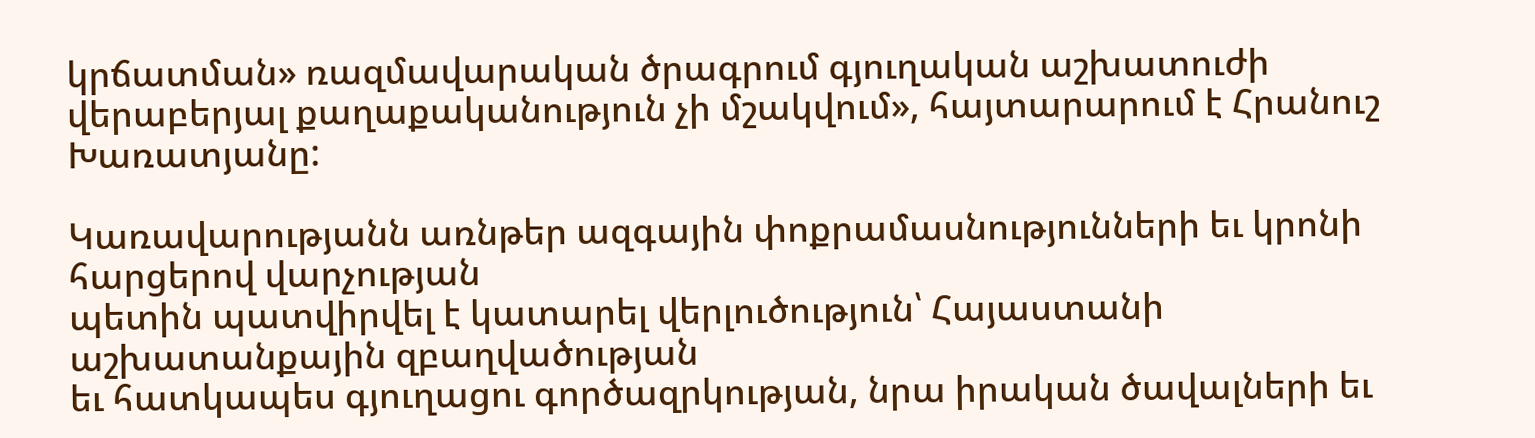կրճատման» ռազմավարական ծրագրում գյուղական աշխատուժի
վերաբերյալ քաղաքականություն չի մշակվում», հայտարարում է Հրանուշ Խառատյանը:

Կառավարությանն առնթեր ազգային փոքրամասնությունների եւ կրոնի հարցերով վարչության
պետին պատվիրվել է կատարել վերլուծություն՝ Հայաստանի աշխատանքային զբաղվածության
եւ հատկապես գյուղացու գործազրկության, նրա իրական ծավալների եւ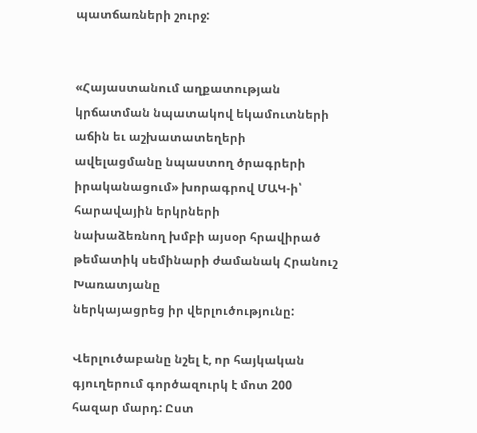պատճառների շուրջ:


«Հայաստանում աղքատության կրճատման նպատակով եկամուտների աճին եւ աշխատատեղերի
ավելացմանը նպաստող ծրագրերի իրականացում» խորագրով ՄԱԿ-ի՝ հարավային երկրների
նախաձեռնող խմբի այսօր հրավիրած թեմատիկ սեմինարի ժամանակ Հրանուշ Խառատյանը
ներկայացրեց իր վերլուծությունը:

Վերլուծաբանը նշել է, որ հայկական գյուղերում գործազուրկ է մոտ 200 հազար մարդ: Ըստ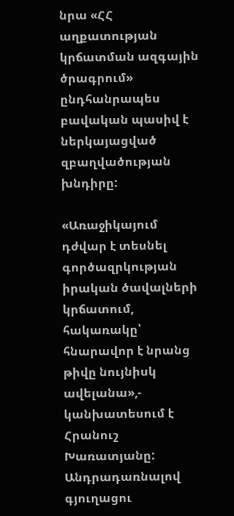նրա «ՀՀ աղքատության կրճատման ազգային ծրագրում» ընդհանրապես բավական պասիվ է
ներկայացված զբաղվածության խնդիրը:

«Առաջիկայում դժվար է տեսնել գործազրկության իրական ծավալների կրճատում, հակառակը՝
հնարավոր է նրանց թիվը նույնիսկ ավելանա»,- կանխատեսում է Հրանուշ Խառատյանը:
Անդրադառնալով գյուղացու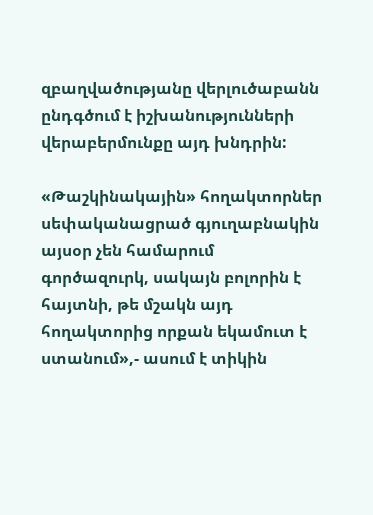զբաղվածությանը վերլուծաբանն ընդգծում է իշխանությունների
վերաբերմունքը այդ խնդրին:

«Թաշկինակային» հողակտորներ սեփականացրած գյուղաբնակին այսօր չեն համարում
գործազուրկ, սակայն բոլորին է հայտնի, թե մշակն այդ հողակտորից որքան եկամուտ է
ստանում»,- ասում է տիկին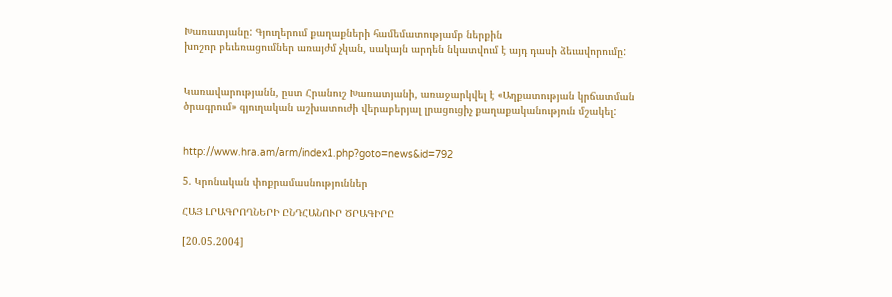Խառատյանը: Գյուղերում քաղաքների համեմատությամբ ներքին
խոշոր բեւեռացումներ առայժմ չկան, սակայն արդեն նկատվում է այդ դասի ձեւավորումը:


Կառավարությանն, ըստ Հրանուշ Խառատյանի, առաջարկվել է «Աղքատության կրճատման
ծրագրում» գյուղական աշխատուժի վերաբերյալ լրացուցիչ քաղաքականություն մշակել:


http://www.hra.am/arm/index1.php?goto=news&id=792

5. Կրոնական փոքրամասնություններ

ՀԱՅ ԼՐԱԳՐՈՂՆԵՐԻ ԸՆԴՀԱՆՈՒՐ ԾՐԱԳԻՐԸ

[20.05.2004]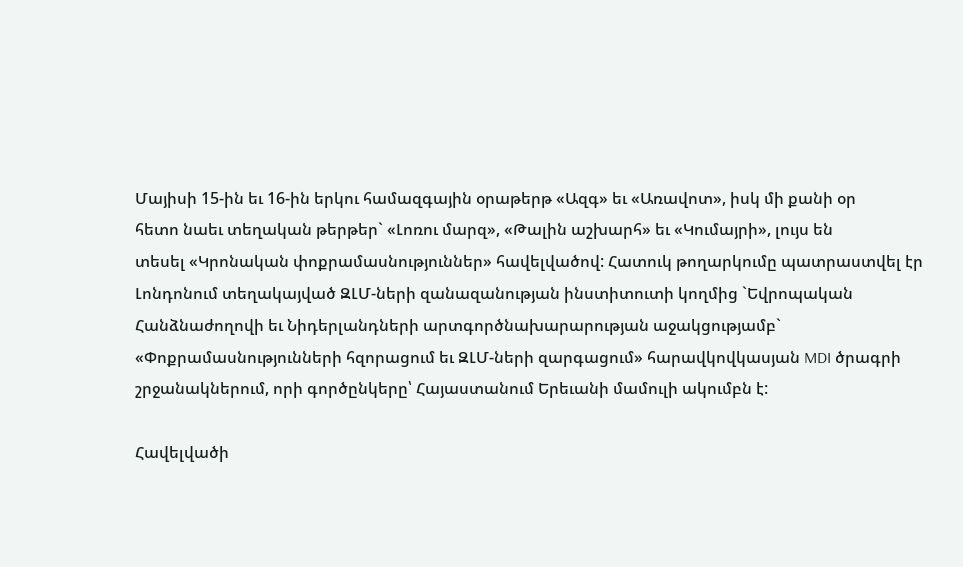Մայիսի 15-ին եւ 16-ին երկու համազգային օրաթերթ «Ազգ» եւ «Առավոտ», իսկ մի քանի օր
հետո նաեւ տեղական թերթեր` «Լոռու մարզ», «Թալին աշխարհ» եւ «Կումայրի», լույս են
տեսել «Կրոնական փոքրամասնություններ» հավելվածով: Հատուկ թողարկումը պատրաստվել էր
Լոնդոնում տեղակայված ԶԼՄ-ների զանազանության ինստիտուտի կողմից `Եվրոպական
Հանձնաժողովի եւ Նիդերլանդների արտգործնախարարության աջակցությամբ`
«Փոքրամասնությունների հզորացում եւ ԶԼՄ-ների զարգացում» հարավկովկասյան MDI ծրագրի
շրջանակներում, որի գործընկերը՝ Հայաստանում Երեւանի մամուլի ակումբն է:

Հավելվածի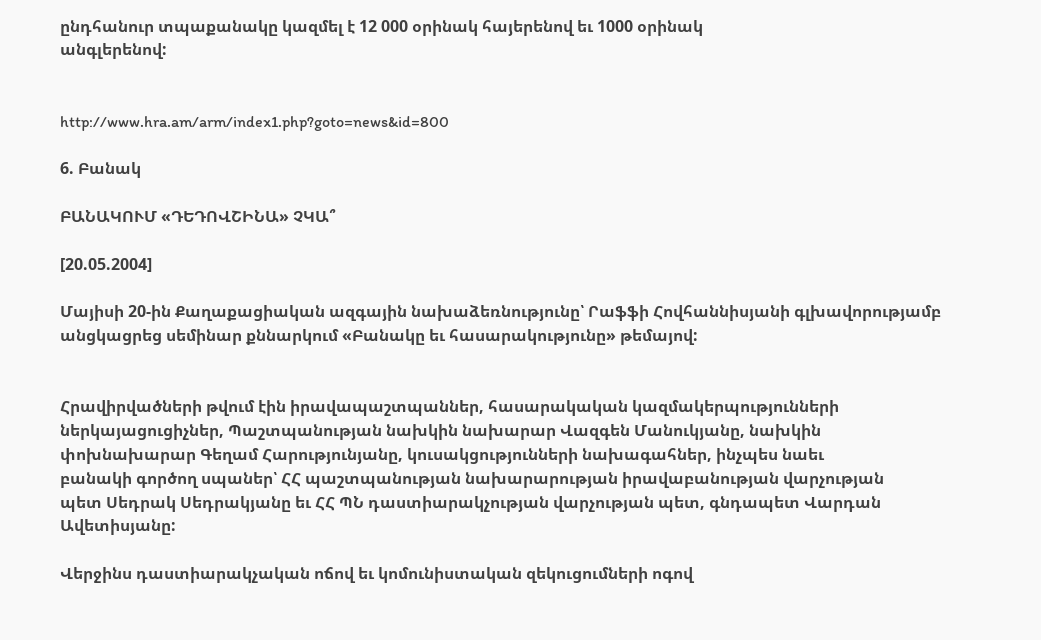ընդհանուր տպաքանակը կազմել է 12 000 օրինակ հայերենով եւ 1000 օրինակ
անգլերենով:


http://www.hra.am/arm/index1.php?goto=news&id=800

6. Բանակ

ԲԱՆԱԿՈՒՄ «ԴԵԴՈՎՇԻՆԱ» ՉԿԱ՞

[20.05.2004]

Մայիսի 20-ին Քաղաքացիական ազգային նախաձեռնությունը՝ Րաֆֆի Հովհաննիսյանի գլխավորությամբ
անցկացրեց սեմինար քննարկում «Բանակը եւ հասարակությունը» թեմայով:


Հրավիրվածների թվում էին իրավապաշտպաններ, հասարակական կազմակերպությունների
ներկայացուցիչներ, Պաշտպանության նախկին նախարար Վազգեն Մանուկյանը, նախկին
փոխնախարար Գեղամ Հարությունյանը, կուսակցությունների նախագահներ, ինչպես նաեւ
բանակի գործող սպաներ՝ ՀՀ պաշտպանության նախարարության իրավաբանության վարչության
պետ Սեդրակ Սեդրակյանը եւ ՀՀ ՊՆ դաստիարակչության վարչության պետ, գնդապետ Վարդան
Ավետիսյանը:

Վերջինս դաստիարակչական ոճով եւ կոմունիստական զեկուցումների ոգով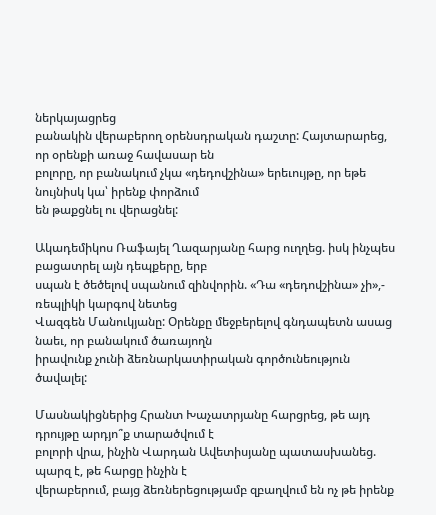ներկայացրեց
բանակին վերաբերող օրենսդրական դաշտը: Հայտարարեց, որ օրենքի առաջ հավասար են
բոլորը, որ բանակում չկա «դեդովշինա» երեւույթը, որ եթե նույնիսկ կա՝ իրենք փորձում
են թաքցնել ու վերացնել:

Ակադեմիկոս Ռաֆայել Ղազարյանը հարց ուղղեց. իսկ ինչպես բացատրել այն դեպքերը, երբ
սպան է ծեծելով սպանում զինվորին. «Դա «դեդովշինա» չի»,- ռեպլիկի կարգով նետեց
Վազգեն Մանուկյանը: Օրենքը մեջբերելով գնդապետն ասաց նաեւ, որ բանակում ծառայողն
իրավունք չունի ձեռնարկատիրական գործունեություն ծավալել:

Մասնակիցներից Հրանտ Խաչատրյանը հարցրեց, թե այդ դրույթը արդյո՞ք տարածվում է
բոլորի վրա, ինչին Վարդան Ավետիսյանը պատասխանեց. պարզ է, թե հարցը ինչին է
վերաբերում, բայց ձեռներեցությամբ զբաղվում են ոչ թե իրենք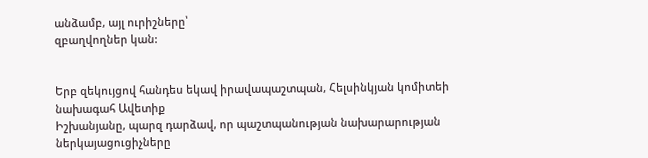անձամբ, այլ ուրիշները՝
զբաղվողներ կան:


Երբ զեկույցով հանդես եկավ իրավապաշտպան, Հելսինկյան կոմիտեի նախագահ Ավետիք
Իշխանյանը, պարզ դարձավ, որ պաշտպանության նախարարության ներկայացուցիչները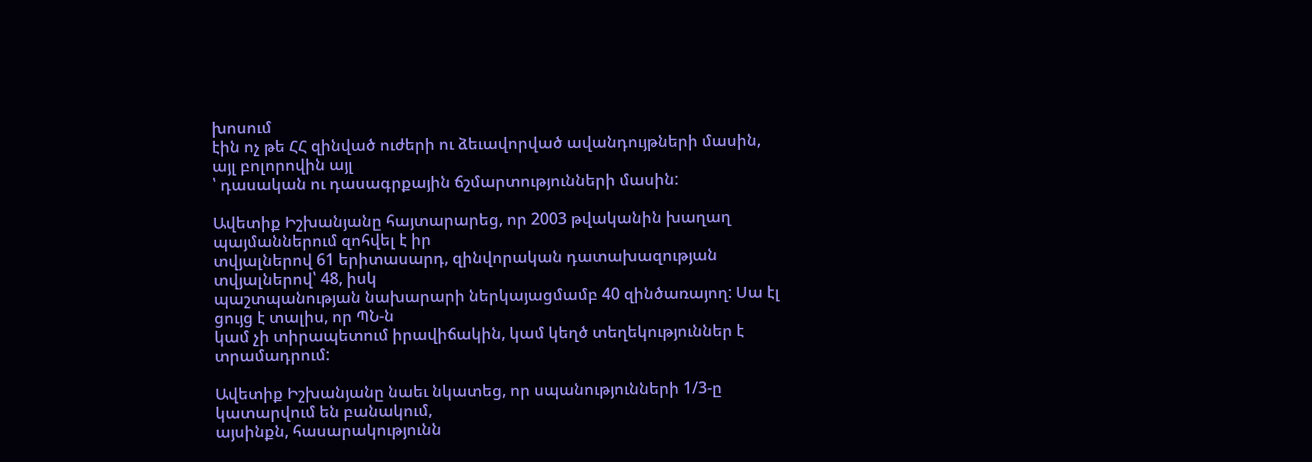խոսում
էին ոչ թե ՀՀ զինված ուժերի ու ձեւավորված ավանդույթների մասին, այլ բոլորովին այլ
՝ դասական ու դասագրքային ճշմարտությունների մասին:

Ավետիք Իշխանյանը հայտարարեց, որ 2003 թվականին խաղաղ պայմաններում զոհվել է իր
տվյալներով 61 երիտասարդ, զինվորական դատախազության տվյալներով՝ 48, իսկ
պաշտպանության նախարարի ներկայացմամբ 40 զինծառայող: Սա էլ ցույց է տալիս, որ ՊՆ-ն
կամ չի տիրապետում իրավիճակին, կամ կեղծ տեղեկություններ է տրամադրում:

Ավետիք Իշխանյանը նաեւ նկատեց, որ սպանությունների 1/3-ը կատարվում են բանակում,
այսինքն, հասարակությունն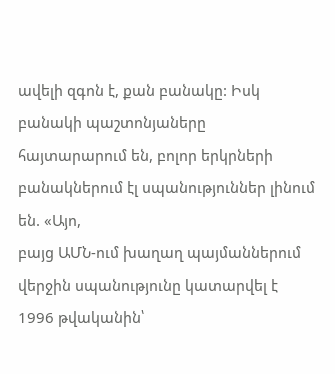ավելի զգոն է, քան բանակը: Իսկ բանակի պաշտոնյաները
հայտարարում են, բոլոր երկրների բանակներում էլ սպանություններ լինում են. «Այո,
բայց ԱՄՆ-ում խաղաղ պայմաններում վերջին սպանությունը կատարվել է 1996 թվականին՝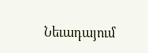Նեւադայում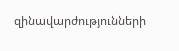զինավարժությունների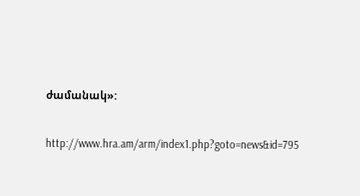ժամանակ»:


http://www.hra.am/arm/index1.php?goto=news&id=795